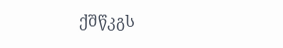ქშწკგს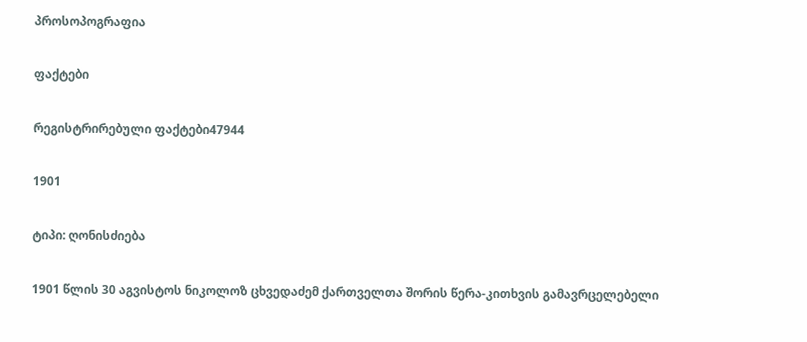პროსოპოგრაფია

ფაქტები

რეგისტრირებული ფაქტები47944

1901

ტიპი: ღონისძიება

1901 წლის 30 აგვისტოს ნიკოლოზ ცხვედაძემ ქართველთა შორის წერა-კითხვის გამავრცელებელი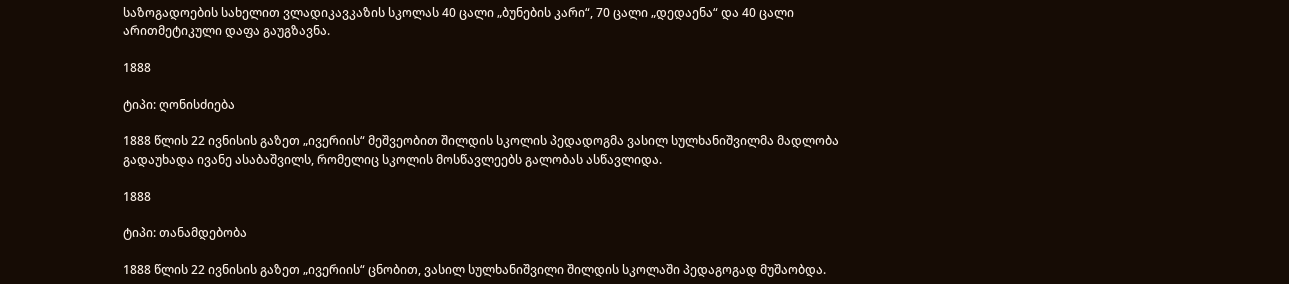საზოგადოების სახელით ვლადიკავკაზის სკოლას 40 ცალი „ბუნების კარი“, 70 ცალი „დედაენა“ და 40 ცალი არითმეტიკული დაფა გაუგზავნა.

1888

ტიპი: ღონისძიება

1888 წლის 22 ივნისის გაზეთ „ივერიის“ მეშვეობით შილდის სკოლის პედადოგმა ვასილ სულხანიშვილმა მადლობა გადაუხადა ივანე ასაბაშვილს, რომელიც სკოლის მოსწავლეებს გალობას ასწავლიდა.

1888

ტიპი: თანამდებობა

1888 წლის 22 ივნისის გაზეთ „ივერიის“ ცნობით, ვასილ სულხანიშვილი შილდის სკოლაში პედაგოგად მუშაობდა.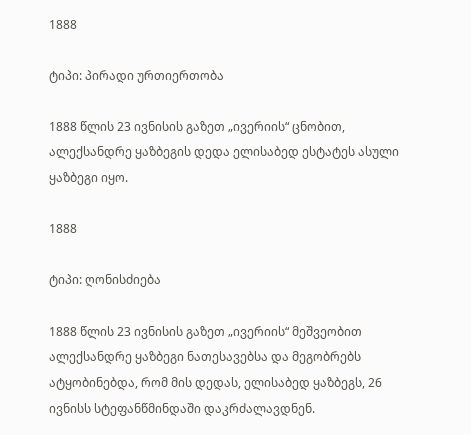1888

ტიპი: პირადი ურთიერთობა

1888 წლის 23 ივნისის გაზეთ „ივერიის“ ცნობით, ალექსანდრე ყაზბეგის დედა ელისაბედ ესტატეს ასული ყაზბეგი იყო.

1888

ტიპი: ღონისძიება

1888 წლის 23 ივნისის გაზეთ „ივერიის“ მეშვეობით ალექსანდრე ყაზბეგი ნათესავებსა და მეგობრებს ატყობინებდა, რომ მის დედას, ელისაბედ ყაზბეგს, 26 ივნისს სტეფანწმინდაში დაკრძალავდნენ.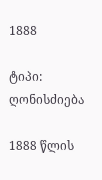1888

ტიპი: ღონისძიება

1888 წლის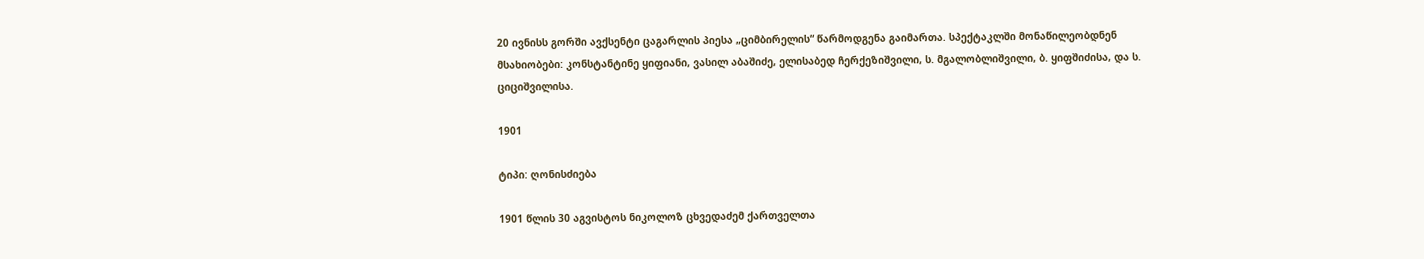20 ივნისს გორში ავქსენტი ცაგარლის პიესა „ციმბირელის“ წარმოდგენა გაიმართა. სპექტაკლში მონაწილეობდნენ მსახიობები: კონსტანტინე ყიფიანი, ვასილ აბაშიძე, ელისაბედ ჩერქეზიშვილი, ს. მგალობლიშვილი, ბ. ყიფშიძისა, და ს. ციციშვილისა.

1901

ტიპი: ღონისძიება

1901 წლის 30 აგვისტოს ნიკოლოზ ცხვედაძემ ქართველთა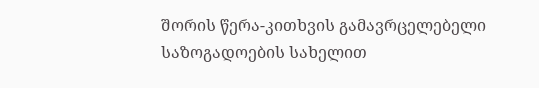შორის წერა-კითხვის გამავრცელებელი საზოგადოების სახელით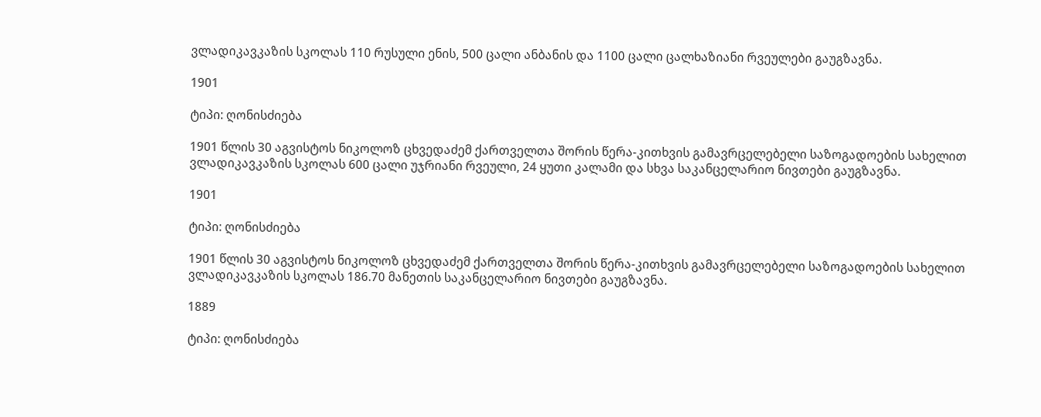ვლადიკავკაზის სკოლას 110 რუსული ენის, 500 ცალი ანბანის და 1100 ცალი ცალხაზიანი რვეულები გაუგზავნა.

1901

ტიპი: ღონისძიება

1901 წლის 30 აგვისტოს ნიკოლოზ ცხვედაძემ ქართველთა შორის წერა-კითხვის გამავრცელებელი საზოგადოების სახელით ვლადიკავკაზის სკოლას 600 ცალი უჯრიანი რვეული, 24 ყუთი კალამი და სხვა საკანცელარიო ნივთები გაუგზავნა.

1901

ტიპი: ღონისძიება

1901 წლის 30 აგვისტოს ნიკოლოზ ცხვედაძემ ქართველთა შორის წერა-კითხვის გამავრცელებელი საზოგადოების სახელით ვლადიკავკაზის სკოლას 186.70 მანეთის საკანცელარიო ნივთები გაუგზავნა.

1889

ტიპი: ღონისძიება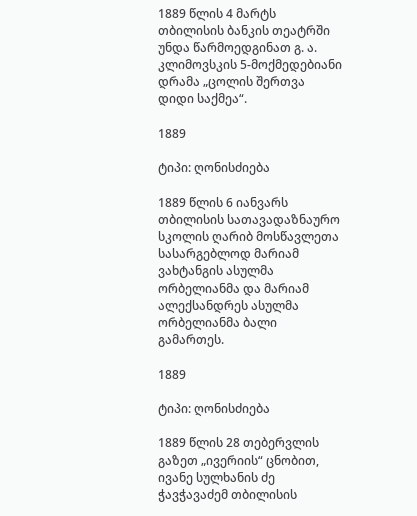1889 წლის 4 მარტს თბილისის ბანკის თეატრში უნდა წარმოედგინათ გ. ა. კლიმოვსკის 5-მოქმედებიანი დრამა „ცოლის შერთვა დიდი საქმეა“.

1889

ტიპი: ღონისძიება

1889 წლის 6 იანვარს თბილისის სათავადაზნაურო სკოლის ღარიბ მოსწავლეთა სასარგებლოდ მარიამ ვახტანგის ასულმა ორბელიანმა და მარიამ ალექსანდრეს ასულმა ორბელიანმა ბალი გამართეს.

1889

ტიპი: ღონისძიება

1889 წლის 28 თებერვლის გაზეთ „ივერიის“ ცნობით, ივანე სულხანის ძე ჭავჭავაძემ თბილისის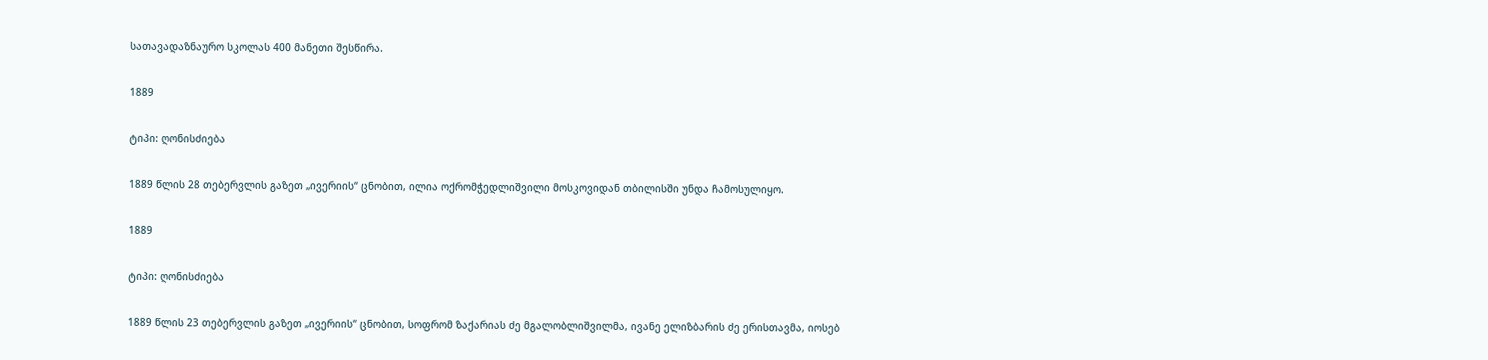სათავადაზნაურო სკოლას 400 მანეთი შესწირა.

1889

ტიპი: ღონისძიება

1889 წლის 28 თებერვლის გაზეთ „ივერიის“ ცნობით, ილია ოქრომჭედლიშვილი მოსკოვიდან თბილისში უნდა ჩამოსულიყო.

1889

ტიპი: ღონისძიება

1889 წლის 23 თებერვლის გაზეთ „ივერიის“ ცნობით, სოფრომ ზაქარიას ძე მგალობლიშვილმა, ივანე ელიზბარის ძე ერისთავმა, იოსებ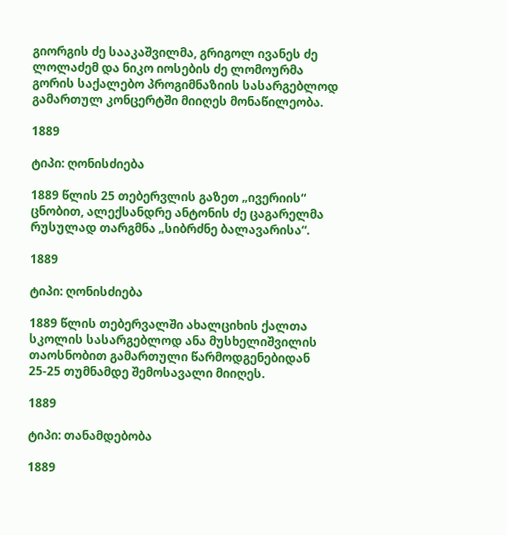გიორგის ძე სააკაშვილმა, გრიგოლ ივანეს ძე ლოლაძემ და ნიკო იოსების ძე ლომოურმა გორის საქალებო პროგიმნაზიის სასარგებლოდ გამართულ კონცერტში მიიღეს მონაწილეობა.

1889

ტიპი: ღონისძიება

1889 წლის 25 თებერვლის გაზეთ „ივერიის“ ცნობით, ალექსანდრე ანტონის ძე ცაგარელმა რუსულად თარგმნა „სიბრძნე ბალავარისა“.

1889

ტიპი: ღონისძიება

1889 წლის თებერვალში ახალციხის ქალთა სკოლის სასარგებლოდ ანა მუსხელიშვილის თაოსნობით გამართული წარმოდგენებიდან 25-25 თუმნამდე შემოსავალი მიიღეს.

1889

ტიპი: თანამდებობა

1889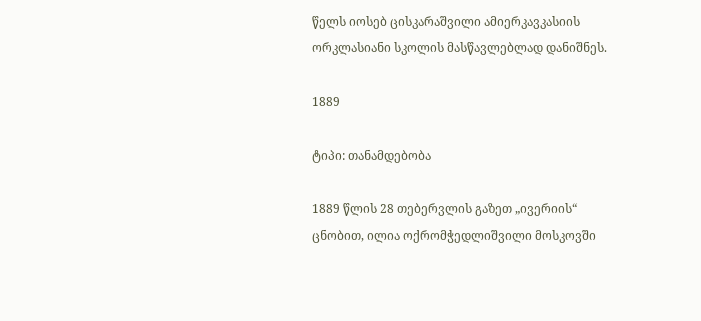წელს იოსებ ცისკარაშვილი ამიერკავკასიის ორკლასიანი სკოლის მასწავლებლად დანიშნეს.

1889

ტიპი: თანამდებობა

1889 წლის 28 თებერვლის გაზეთ „ივერიის“ ცნობით, ილია ოქრომჭედლიშვილი მოსკოვში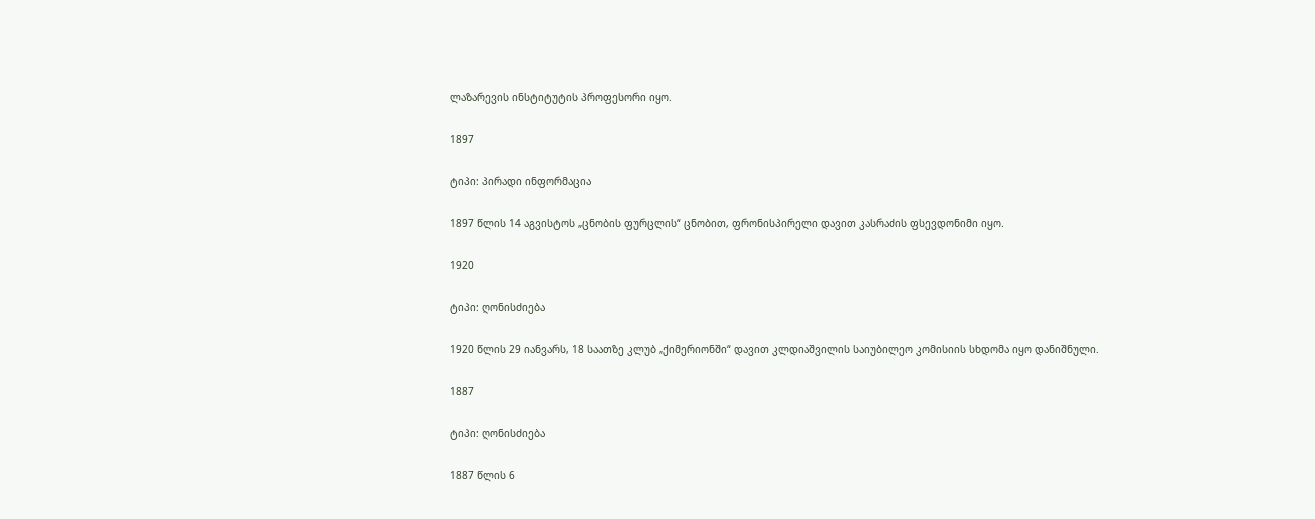ლაზარევის ინსტიტუტის პროფესორი იყო.

1897

ტიპი: პირადი ინფორმაცია

1897 წლის 14 აგვისტოს „ცნობის ფურცლის“ ცნობით, ფრონისპირელი დავით კასრაძის ფსევდონიმი იყო.

1920

ტიპი: ღონისძიება

1920 წლის 29 იანვარს, 18 საათზე კლუბ „ქიმერიონში“ დავით კლდიაშვილის საიუბილეო კომისიის სხდომა იყო დანიშნული.

1887

ტიპი: ღონისძიება

1887 წლის 6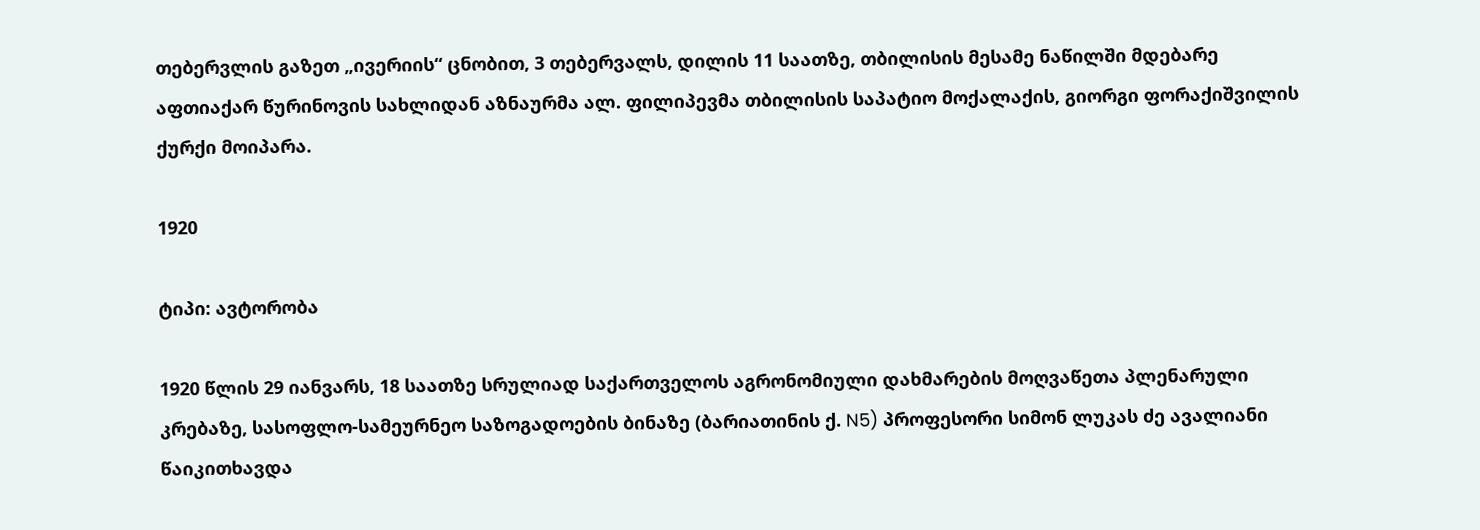თებერვლის გაზეთ „ივერიის“ ცნობით, 3 თებერვალს, დილის 11 საათზე, თბილისის მესამე ნაწილში მდებარე აფთიაქარ წურინოვის სახლიდან აზნაურმა ალ. ფილიპევმა თბილისის საპატიო მოქალაქის, გიორგი ფორაქიშვილის ქურქი მოიპარა.

1920

ტიპი: ავტორობა

1920 წლის 29 იანვარს, 18 საათზე სრულიად საქართველოს აგრონომიული დახმარების მოღვაწეთა პლენარული კრებაზე, სასოფლო-სამეურნეო საზოგადოების ბინაზე (ბარიათინის ქ. N5) პროფესორი სიმონ ლუკას ძე ავალიანი წაიკითხავდა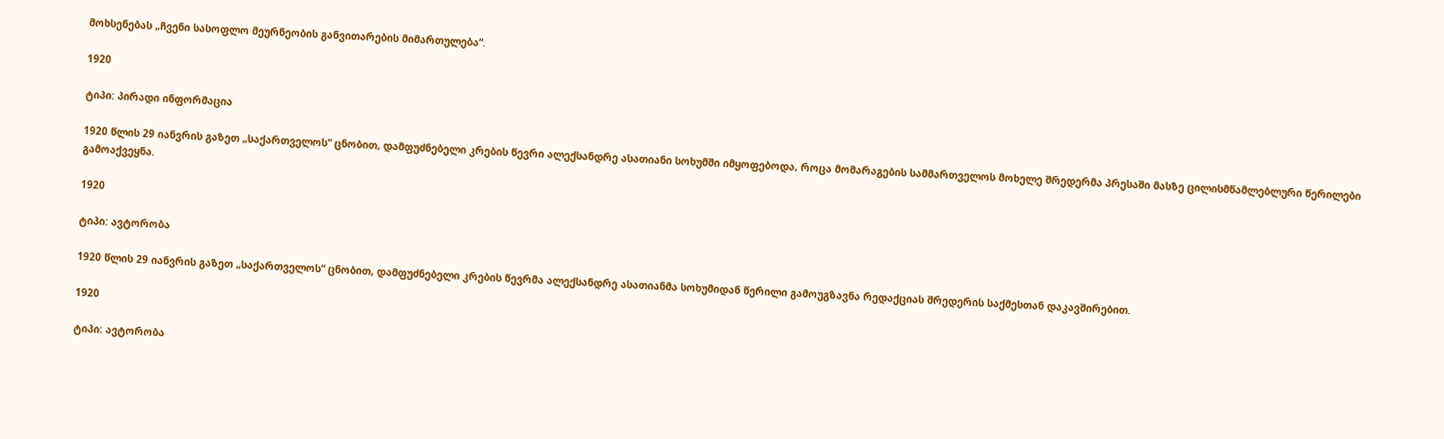მოხსენებას „ჩვენი სასოფლო მეურნეობის განვითარების მიმართულება“.

1920

ტიპი: პირადი ინფორმაცია

1920 წლის 29 იანვრის გაზეთ „საქართველოს“ ცნობით, დამფუძნებელი კრების წევრი ალექსანდრე ასათიანი სოხუმში იმყოფებოდა, როცა მომარაგების სამმართველოს მოხელე შრედერმა პრესაში მასზე ცილისმწამლებლური წერილები გამოაქვეყნა.

1920

ტიპი: ავტორობა

1920 წლის 29 იანვრის გაზეთ „საქართველოს“ ცნობით, დამფუძნებელი კრების წევრმა ალექსანდრე ასათიანმა სოხუმიდან წერილი გამოუგზავნა რედაქციას შრედერის საქმესთან დაკავშირებით.

1920

ტიპი: ავტორობა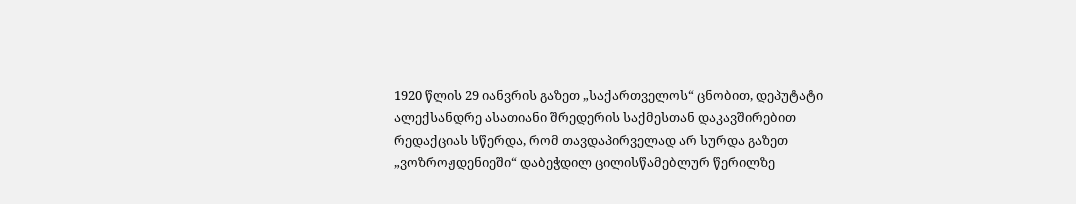1920 წლის 29 იანვრის გაზეთ „საქართველოს“ ცნობით, დეპუტატი ალექსანდრე ასათიანი შრედერის საქმესთან დაკავშირებით რედაქციას სწერდა, რომ თავდაპირველად არ სურდა გაზეთ „ვოზროჟდენიეში“ დაბეჭდილ ცილისწამებლურ წერილზე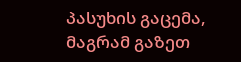პასუხის გაცემა, მაგრამ გაზეთ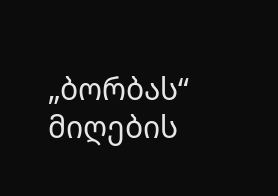„ბორბას“ მიღების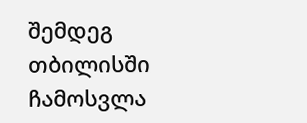შემდეგ თბილისში ჩამოსვლა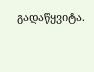გადაწყვიტა.